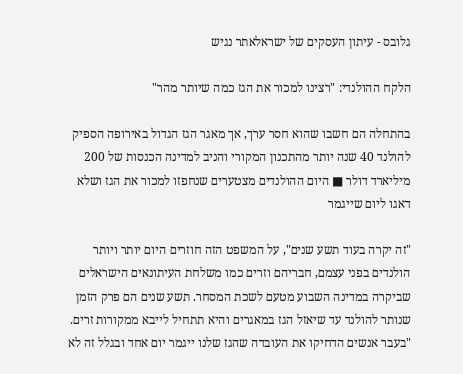גלובס - עיתון העסקים של ישראלאתר נגיש

הלקח ההולנדי: "רצינו למכור את הגז כמה שיותר מהר"

בהתחלה הם חשבו שהוא חסר ערך, אך מאגר הגז הגדול באירופה הספיק להולנד 40 שנה יותר מהתכנון המקורי והניב למדינה הכנסות של 200 מיליארד דולר ■ היום ההולנדים מצטערים שנחפזו למכור את הגז ושלא דאגו ליום שייגמר

"זה יקרה בעוד תשע שנים", על המשפט הזה חוזרים היום יותר ויותר הולנדים בפני עצמם, חבריהם וזרים כמו משלחת העיתונאים הישראלים שביקרה במדינה השבוע מטעם לשכת המסחר. תשע שנים הם פרק הזמן שנותר להולנד עד שיאזל הגז במאגרים והיא תתחיל לייבא ממקורות זרים. "בעבר אנשים הדחיקו את העובדה שהגז שלנו ייגמר יום אחד ובגלל זה לא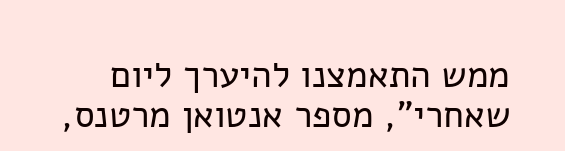ממש התאמצנו להיערך ליום שאחרי", מספר אנטואן מרטנס,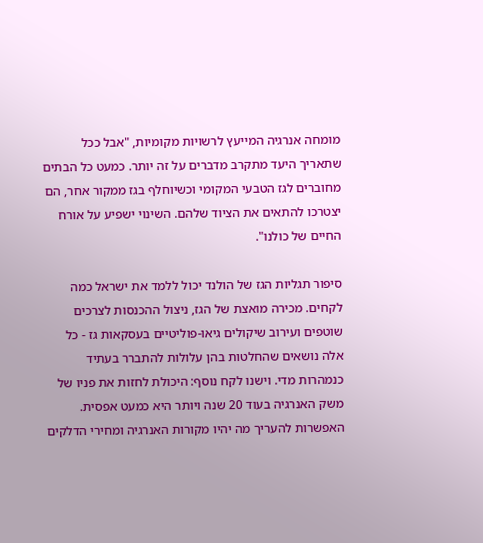מומחה אנרגיה המייעץ לרשויות מקומיות, "אבל ככל שתאריך היעד מתקרב מדברים על זה יותר. כמעט כל הבתים מחוברים לגז הטבעי המקומי וכשיוחלף בגז ממקור אחר, הם יצטרכו להתאים את הציוד שלהם. השינוי ישפיע על אורח החיים של כולנו".

סיפור תגליות הגז של הולנד יכול ללמד את ישראל כמה לקחים. מכירה מואצת של הגז, ניצול ההכנסות לצרכים שוטפים ועירוב שיקולים גיאו-פוליטיים בעסקאות גז - כל אלה נושאים שהחלטות בהן עלולות להתברר בעתיד כנמהרות מדי. וישנו לקח נוסף: היכולת לחזות את פניו של משק האנרגיה בעוד 20 שנה ויותר היא כמעט אפסית. האפשרות להעריך מה יהיו מקורות האנרגיה ומחירי הדלקים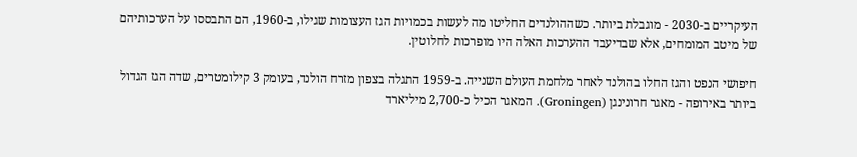העיקריים ב-2030 - מוגבלת ביותר. כשההולנדים החליטו מה לעשות בכמויות הגז העצומות שגילו, ב-1960, הם התבססו על הערכותיהם של מיטב המומחים, אלא שבדיעבד ההערכות האלה היו מופרכות לחלוטין.

חיפושי הנפט והגז החלו בהולנד לאחר מלחמת העולם השנייה. ב-1959 התגלה בצפון מזרח הולנד, בעומק 3 קילומטרים, שדה הגז הגדול ביותר באירופה - מאגר חרונינגן (Groningen). המאגר הכיל כ-2,700 מיליארד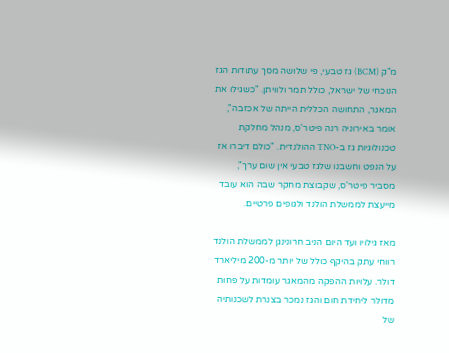מ"ק (BCM) גז טבעי, פי שלושה מסך עתודות הגז הנוכחי של ישראל, כולל תמר ולוויתן. "כשגילו את המאגר, התחושה הכללית הייתה של אכזבה", אומר באירוניה רנה פיטר'ס, מנהל מחלקת טכנולוגיות גז ב-TNO ההולנדית. "כולם דיברו אז על הנפט וחשבנו שלגז טבעי אין שום ערך", מסביר פיטר'ס, שקבוצת מחקר שבה הוא עובד מייעצת לממשלת הולנד ולגופים פרטיים.

מאז גילויו ועד היום הניב חרונינגן לממשלת הולנד רווחי עתק בהיקף כולל של יותר מ-200 מיליארד דולר. עלויות ההפקה מהמאגר עומדות על פחות מדולר ליחידת חום והגז נמכר בצנרת לשכנותיה של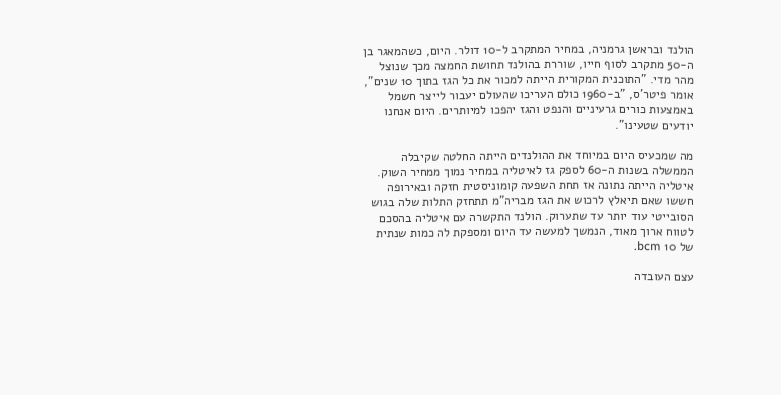הולנד ובראשן גרמניה, במחיר המתקרב ל-10 דולר. היום, כשהמאגר בן ה-50 מתקרב לסוף חייו, שוררת בהולנד תחושת החמצה מכך שנוצל מהר מדי. "התוכנית המקורית הייתה למכור את כל הגז בתוך 10 שנים", אומר פיטר'ס, "ב-1960 כולם העריכו שהעולם יעבור לייצר חשמל באמצעות כורים גרעיניים והנפט והגז יהפכו למיותרים. היום אנחנו יודעים שטעינו".

מה שמכעיס היום במיוחד את ההולנדים הייתה החלטה שקיבלה הממשלה בשנות ה-60 לספק גז לאיטליה במחיר נמוך ממחיר השוק. איטליה הייתה נתונה אז תחת השפעה קומוניסטית חזקה ובאירופה חששו שאם תיאלץ לרכוש את הגז מבריה"מ תתחזק התלות שלה בגוש הסובייטי עוד יותר עד שתערוק. הולנד התקשרה עם איטליה בהסכם לטווח ארוך מאוד, הנמשך למעשה עד היום ומספקת לה כמות שנתית של 10 bcm.

עצם העובדה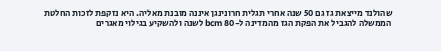שהולנד מייצאת גז גם 50 שנה אחרי תגלית חרונינגן איננה מובנת מאליה. היא נזקפת לזכות החלטת הממשלה להגביל את הפקת הגז מהמדינה ל-80 bcm לשנה ולהשקיע בגילוי מאגרים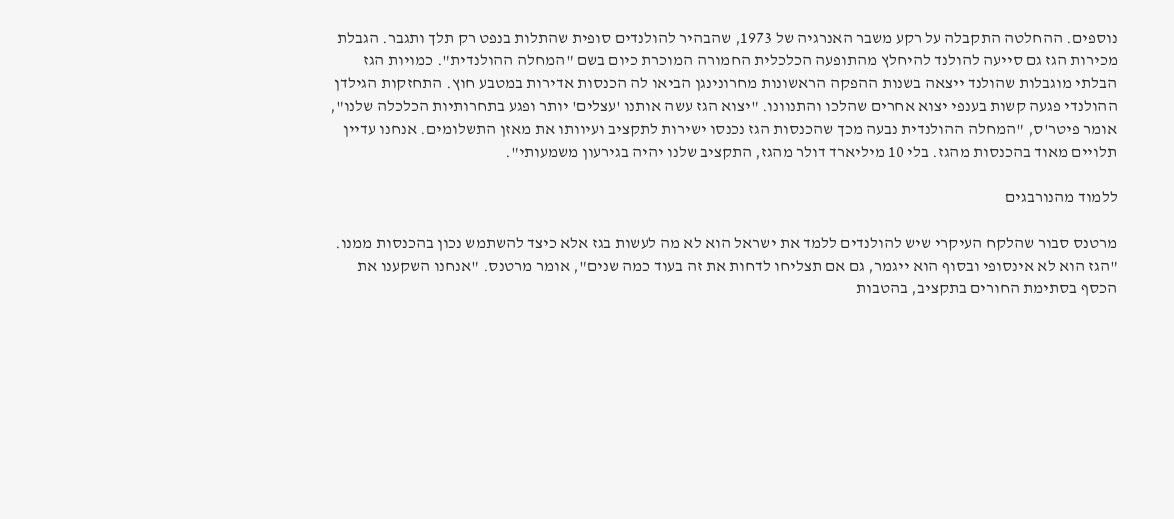נוספים. ההחלטה התקבלה על רקע משבר האנרגיה של 1973, שהבהיר להולנדים סופית שהתלות בנפט רק תלך ותגבר. הגבלת מכירות הגז גם סייעה להולנד להיחלץ מהתופעה הכלכלית החמורה המוכרת כיום בשם "המחלה ההולנדית". כמויות הגז הבלתי מוגבלות שהולנד ייצאה בשנות ההפקה הראשונות מחרונינגן הביאו לה הכנסות אדירות במטבע חוץ. התחזקות הגילדן ההולנדי פגעה קשות בענפי יצוא אחרים שהלכו והתנוונו. "יצוא הגז עשה אותנו 'עצלים' יותר ופגע בתחרותיות הכלכלה שלנו", אומר פיטר'ס, "המחלה ההולנדית נבעה מכך שהכנסות הגז נכנסו ישירות לתקציב ועיוותו את מאזן התשלומים. אנחנו עדיין תלויים מאוד בהכנסות מהגז. בלי 10 מיליארד דולר מהגז, התקציב שלנו יהיה בגירעון משמעותי".

ללמוד מהנורבגים

מרטנס סבור שהלקח העיקרי שיש להולנדים ללמד את ישראל הוא לא מה לעשות בגז אלא כיצד להשתמש נכון בהכנסות ממנו. "הגז הוא לא אינסופי ובסוף הוא ייגמר, גם אם תצליחו לדחות את זה בעוד כמה שנים", אומר מרטנס. "אנחנו השקענו את הכסף בסתימת החורים בתקציב, בהטבות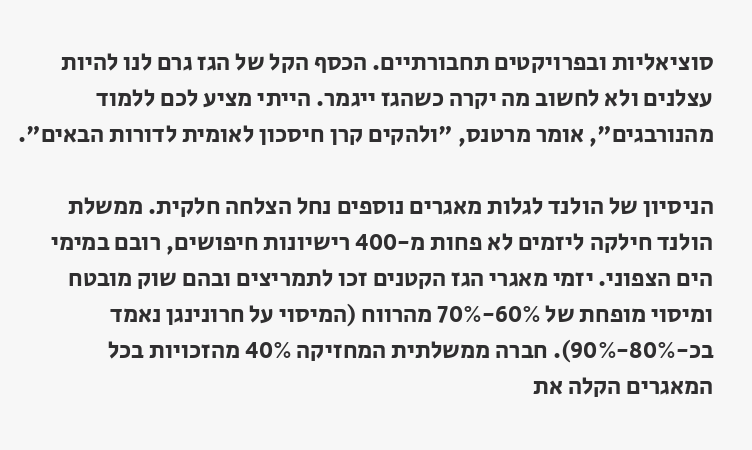סוציאליות ובפרויקטים תחבורתיים. הכסף הקל של הגז גרם לנו להיות עצלנים ולא לחשוב מה יקרה כשהגז ייגמר. הייתי מציע לכם ללמוד מהנורבגים", אומר מרטנס, "ולהקים קרן חיסכון לאומית לדורות הבאים".

הניסיון של הולנד לגלות מאגרים נוספים נחל הצלחה חלקית. ממשלת הולנד חילקה ליזמים לא פחות מ-400 רישיונות חיפושים, רובם במימי הים הצפוני. יזמי מאגרי הגז הקטנים זכו לתמריצים ובהם שוק מובטח ומיסוי מופחת של 60%-70% מהרווח (המיסוי על חרונינגן נאמד בכ-80%-90%). חברה ממשלתית המחזיקה 40% מהזכויות בכל המאגרים הקלה את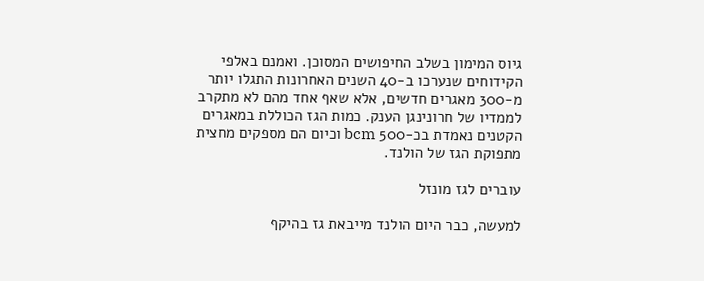גיוס המימון בשלב החיפושים המסוכן. ואמנם באלפי הקידוחים שנערכו ב-40 השנים האחרונות התגלו יותר מ-300 מאגרים חדשים, אלא שאף אחד מהם לא מתקרב לממדיו של חרונינגן הענק. כמות הגז הכוללת במאגרים הקטנים נאמדת בכ-500 bcm וכיום הם מספקים מחצית מתפוקת הגז של הולנד.

עוברים לגז מונזל

למעשה, כבר היום הולנד מייבאת גז בהיקף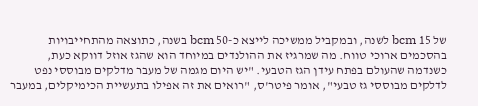של 15 bcm לשנה, ובמקביל ממשיכה לייצא כ-50 bcm בשנה, כתוצאה מהתחייבויות בהסכמים ארוכי טווח. מה שמרגיז את ההולנדים במיוחד הוא שהגז אוזל דווקא כעת, כשנדמה שהעולם בפתח עידן הגז הטבעי. "יש היום מגמה של מעבר מדלקים מבוססי נפט לדלקים מבוססי גז טבעי", אומר פיטר'ס, "רואים את זה אפילו בתעשיית הכימיקלים, במעבר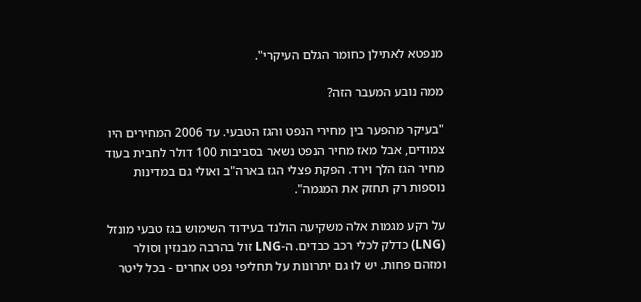מנפטא לאתילן כחומר הגלם העיקרי".

ממה נובע המעבר הזה?

"בעיקר מהפער בין מחירי הנפט והגז הטבעי. עד 2006 המחירים היו צמודים, אבל מאז מחיר הנפט נשאר בסביבות 100 דולר לחבית בעוד מחיר הגז הלך וירד. הפקת פצלי הגז בארה"ב ואולי גם במדינות נוספות רק תחזק את המגמה".

על רקע מגמות אלה משקיעה הולנד בעידוד השימוש בגז טבעי מונזל (LNG) כדלק לכלי רכב כבדים. ה-LNG זול בהרבה מבנזין וסולר ומזהם פחות. יש לו גם יתרונות על תחליפי נפט אחרים - בכל ליטר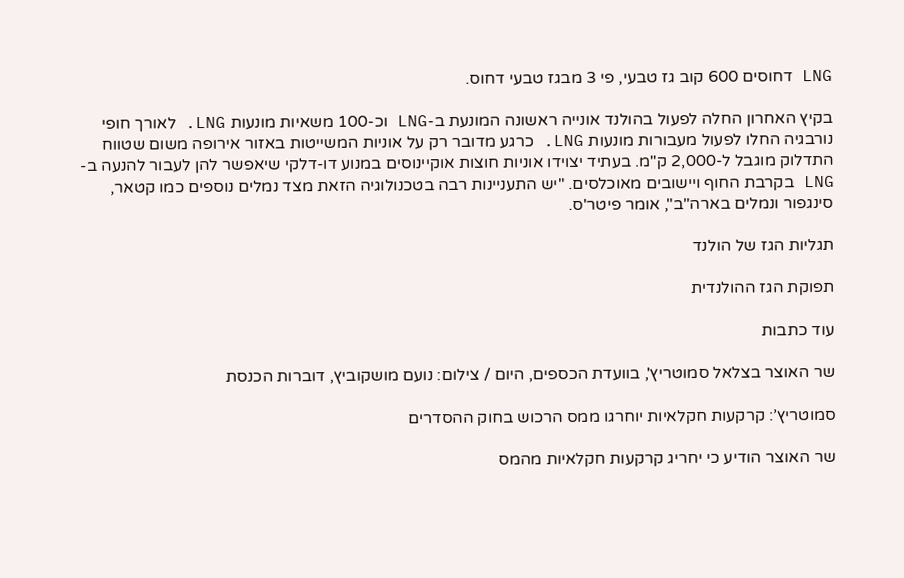LNG דחוסים 600 קוב גז טבעי, פי 3 מבגז טבעי דחוס.

בקיץ האחרון החלה לפעול בהולנד אונייה ראשונה המונעת ב-LNG וכ-100 משאיות מונעות LNG. לאורך חופי נורבגיה החלו לפעול מעבורות מונעות LNG. כרגע מדובר רק על אוניות המשייטות באזור אירופה משום שטווח התדלוק מוגבל ל-2,000 ק"מ. בעתיד יצוידו אוניות חוצות אוקיינוסים במנוע דו-דלקי שיאפשר להן לעבור להנעה ב-LNG בקרבת החוף ויישובים מאוכלסים. "יש התעניינות רבה בטכנולוגיה הזאת מצד נמלים נוספים כמו קטאר, סינגפור ונמלים בארה"ב", אומר פיטר'ס.

תגליות הגז של הולנד

תפוקת הגז ההולנדית

עוד כתבות

שר האוצר בצלאל סמוטריץ', בוועדת הכספים, היום / צילום: נועם מושקוביץ, דוברות הכנסת

סמוטריץ’: קרקעות חקלאיות יוחרגו ממס הרכוש בחוק ההסדרים

שר האוצר הודיע כי יחריג קרקעות חקלאיות מהמס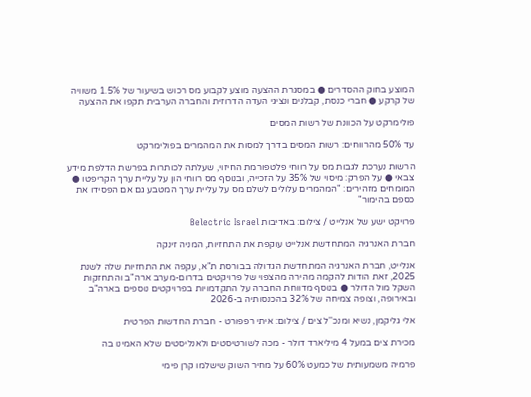המוצע בחוק ההסדרים ● במסגרת ההצעה מוצע לקבוע מס רכוש בשיעור של 1.5% משוויה של קרקע ● חברי כנסת, קבלנים ונציגי העדה הדרוזית והחברה הערבית תקפו את ההצעה

פולימרקט על הכוונת של רשות המסים

עד 50% מהרווחים: רשות המסים בדרך למסות את המהמרים בפולימרקט

הרשות נערכת לגבות מס על רווחי פלטפורמת החיזוי, שעלתה לכותרות בפרשת הדלפת מידע צבאי ● על הפרק: מיסוי של 35% על הזכייה, ובנוסף מס רווחי הון על עליית ערך הקריפטו ● המומחים מזהירים: "המהמרים עלולים לשלם מס על עליית ערך המטבע גם אם הפסידו את כספם בהימור"

פרויקט ישע של אנלייט / צילום: באדיבות Belectric Israel

חברת האנרגיה המתחדשת אנלייט עוקפת את התחזיות, המניה זינקה

אנלייט, חברת האנרגיה המתחדשת הגדולה בבורסת ת"א, עקפה את התחזיות שלה לשנת 2025, זאת הודות להקמה מהירה מהצפוי של פרויקטים בדרום-מערב ארה"ב והתחזקות השקל מול הדולר ● בנוסף מדווחת החברה על התקדמויות בפרויקטים נוספים בארה"ב ובאירופה, וצופה צמיחה של 32% בהכנסותיה ב-2026

אלי גליקמן, נשיא ומנכ''ל צים / צילום: איתי רפפורט - חברת החדשות הפרטית

מכירת צים במעל 4 מיליארד דולר - מכה לשורטיסטים ולאנליסטים שלא האמינו בה

פרמיה משמעותית של כמעט 60% על מחיר השוק שישלמו קרן פימי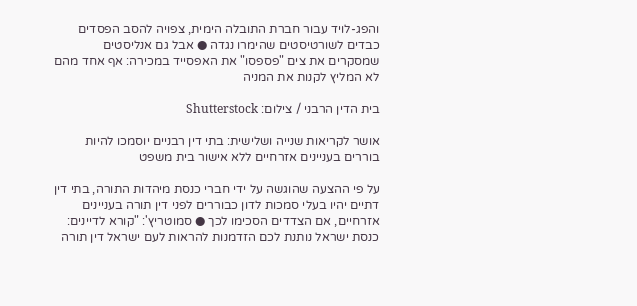והפג-לויד עבור חברת התובלה הימית, צפויה להסב הפסדים כבדים לשורטיסטים שהימרו נגדה ● אבל גם אנליסטים שמסקרים את צים "פספסו" את האפסייד במכירה: אף אחד מהם לא המליץ לקנות את המניה

בית הדין הרבני / צילום: Shutterstock

אושר לקריאות שנייה ושלישית: בתי דין רבניים יוסמכו להיות בוררים בעניינים אזרחיים ללא אישור בית משפט

על פי ההצעה שהוגשה על ידי חברי כנסת מיהדות התורה, בתי דין דתיים יהיו בעלי סמכות לדון כבוררים לפני דין תורה בעניינים אזרחיים, אם הצדדים הסכימו לכך ● סמוטריץ': "קורא לדיינים: כנסת ישראל נותנת לכם הזדמנות להראות לעם ישראל דין תורה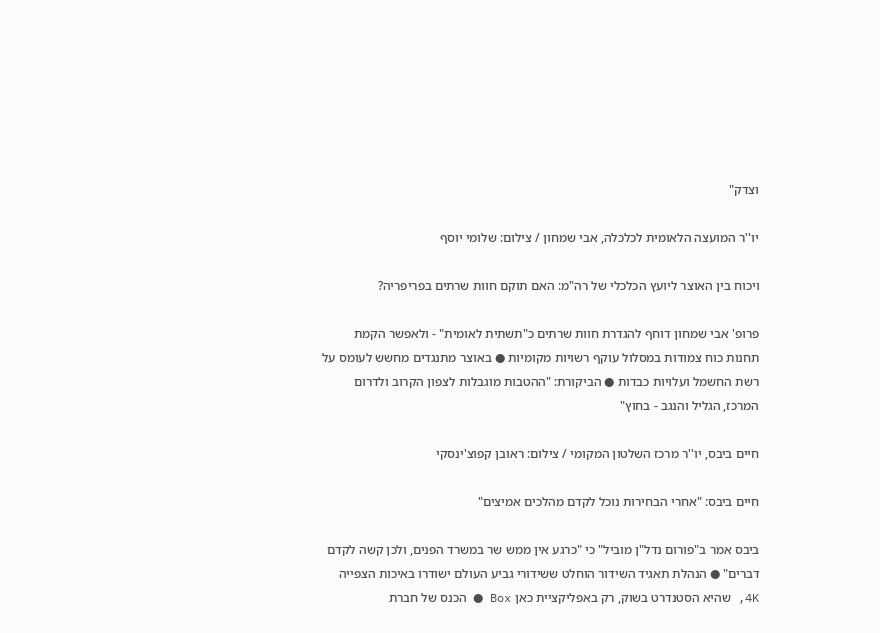וצדק"

יו''ר המועצה הלאומית לכלכלה, אבי שמחון / צילום: שלומי יוסף

ויכוח בין האוצר ליועץ הכלכלי של רה"מ: האם תוקם חוות שרתים בפריפריה?

פרופ' אבי שמחון דוחף להגדרת חוות שרתים כ"תשתית לאומית" - ולאפשר הקמת תחנות כוח צמודות במסלול עוקף רשויות מקומיות ● באוצר מתנגדים מחשש לעומס על רשת החשמל ועלויות כבדות ● הביקורת: "ההטבות מוגבלות לצפון הקרוב ולדרום המרכז, הגליל והנגב - בחוץ"

חיים ביבס, יו''ר מרכז השלטון המקומי / צילום: ראובן קפוצ'ינסקי

חיים ביבס: "אחרי הבחירות נוכל לקדם מהלכים אמיצים"

ביבס אמר ב"פורום נדל"ן מוביל" כי "כרגע אין ממש שר במשרד הפנים, ולכן קשה לקדם דברים" ● הנהלת תאגיד השידור הוחלט ששידורי גביע העולם ישודרו באיכות הצפייה 4K, שהיא הסטנדרט בשוק, רק באפליקציית כאן Box ● הכנס של חברת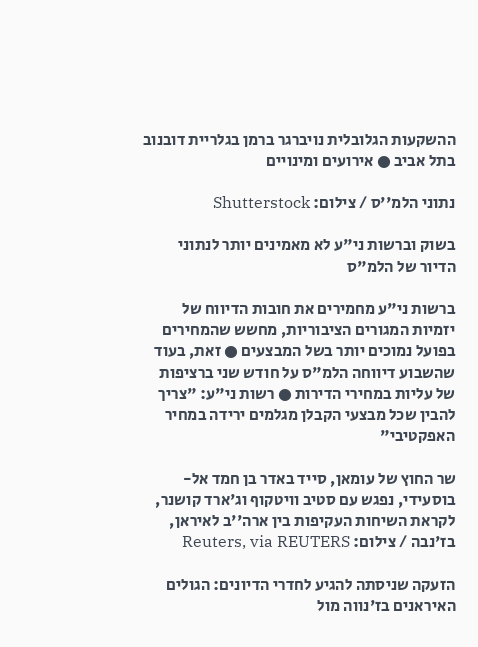ההשקעות הגלובלית נויברגר ברמן בגלריית דובנוב בתל אביב ● אירועים ומינויים

נתוני הלמ''ס / צילום: Shutterstock

בשוק וברשות ני"ע לא מאמינים יותר לנתוני הדיור של הלמ"ס

ברשות ני"ע מחמירים את חובות הדיווח של יזמיות המגורים הציבוריות, מחשש שהמחירים בפועל נמוכים יותר בשל המבצעים ● זאת, בעוד שהשבוע דיווחה הלמ"ס על חודש שני ברציפות של עליות במחירי הדירות ● רשות ני"ע: "צריך להבין שכל מבצעי הקבלן מגלמים ירידה במחיר האפקטיבי"

שר החוץ של עומאן, סייד באדר בן חמד אל-בוסעידי, נפגש עם סטיב וויטקוף וג'ארד קושנר, לקראת השיחות העקיפות בין ארה''ב לאיראן, בז'נבה / צילום: Reuters, via REUTERS

הזעקה שניסתה להגיע לחדרי הדיונים: הגולים האיראנים בז'נווה מול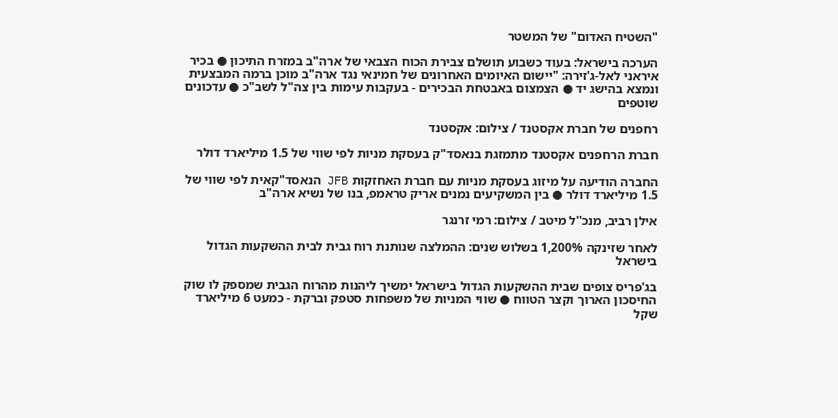"השטיח האדום" של המשטר

הערכה בישראל: בעוד כשבוע תושלם צבירת הכוח הצבאי של ארה"ב במזרח התיכון ● בכיר איראני לאל-ג'זירה: "יישום האיומים האחרונים של חמינאי נגד ארה"ב מוכן ברמה המבצעית ונמצא בהישג יד ● הצמצום באבטחת הבכירים - בעקבות עימות בין צה"ל לשב"כ ● עדכונים שוטפים

רחפנים של חברת אקסטנד / צילום: אקסטנד

חברת הרחפנים אקסטנד מתמזגת בנאסד"ק בעסקת מניות לפי שווי של 1.5 מיליארד דולר

החברה הודיעה על מיזוג בעסקת מניות עם חברת האחזקות JFB הנאסד"קאית לפי שווי של 1.5 מיליארד דולר ● בין המשקיעים נמנים אריק טראמפ, בנו של נשיא ארה"ב

אילן רביב, מנכ''ל מיטב / צילום: רמי זרנגר

לאחר שזינקה 1,200% בשלוש שנים: ההמלצה שנותנת רוח גבית לבית ההשקעות הגדול בישראל

בג'פריס צופים שבית ההשקעות הגדול בישראל ימשיך ליהנות מהרוח הגבית שמספק לו שוק החיסכון הארוך וקצר הטווח ● שווי המניות של משפחות סטפק וברקת - כמעט 6 מיליארד שקל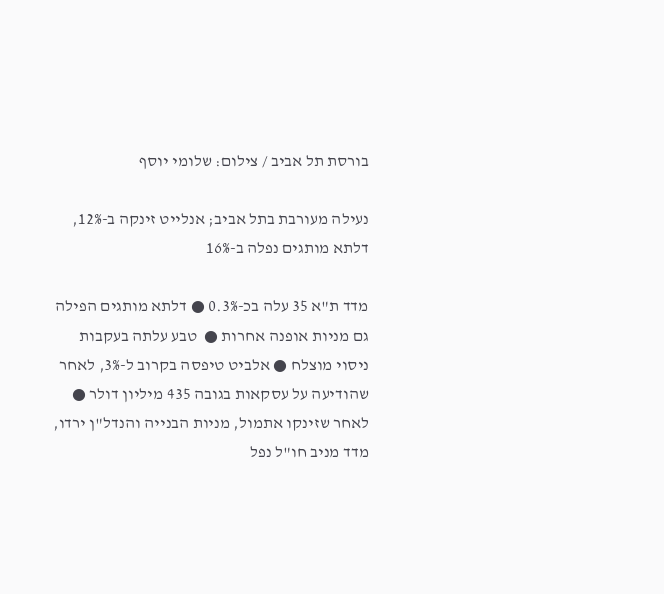בורסת תל אביב / צילום: שלומי יוסף

נעילה מעורבת בתל אביב; אנלייט זינקה ב-12%, דלתא מותגים נפלה ב-16%

מדד ת"א 35 עלה בכ-0.3% ● דלתא מותגים הפילה גם מניות אופנה אחרות ●  טבע עלתה בעקבות ניסוי מוצלח ● אלביט טיפסה בקרוב ל-3%, לאחר שהודיעה על עסקאות בגובה 435 מיליון דולר ● לאחר שזינקו אתמול, מניות הבנייה והנדל"ן ירדו, מדד מניב חו"ל נפל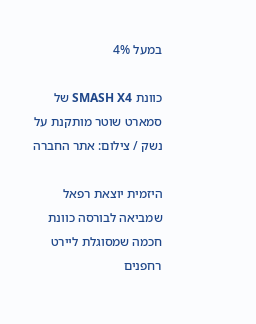במעל 4%

כוונת SMASH X4 של סמארט שוטר מותקנת על נשק / צילום: אתר החברה

היזמית יוצאת רפאל שמביאה לבורסה כוונת חכמה שמסוגלת ליירט רחפנים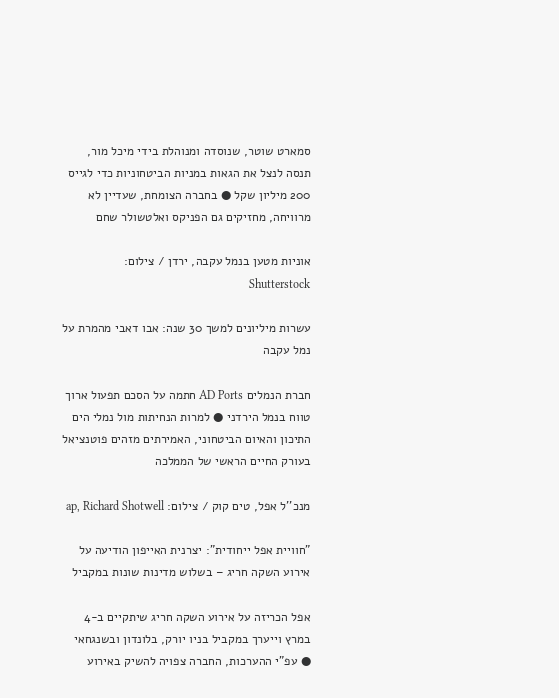סמארט שוטר, שנוסדה ומנוהלת בידי מיכל מור, תנסה לנצל את הגאות במניות הביטחוניות כדי לגייס 200 מיליון שקל ● בחברה הצומחת, שעדיין לא מרוויחה, מחזיקים גם הפניקס ואלטשולר שחם

אוניות מטען בנמל עקבה, ירדן / צילום: Shutterstock

עשרות מיליונים למשך 30 שנה: אבו דאבי מהמרת על נמל עקבה

חברת הנמלים AD Ports חתמה על הסכם תפעול ארוך טווח בנמל הירדני ● למרות הנחיתות מול נמלי הים התיכון והאיום הביטחוני, האמירתים מזהים פוטנציאל בעורק החיים הראשי של הממלכה

מנכ''ל אפל, טים קוק / צילום: ap, Richard Shotwell

"חוויית אפל ייחודית": יצרנית האייפון הודיעה על אירוע השקה חריג – בשלוש מדינות שונות במקביל

אפל הכריזה על אירוע השקה חריג שיתקיים ב-4 במרץ וייערך במקביל בניו יורק, בלונדון ובשנגחאי ● עפ"י ההערכות, החברה צפויה להשיק באירוע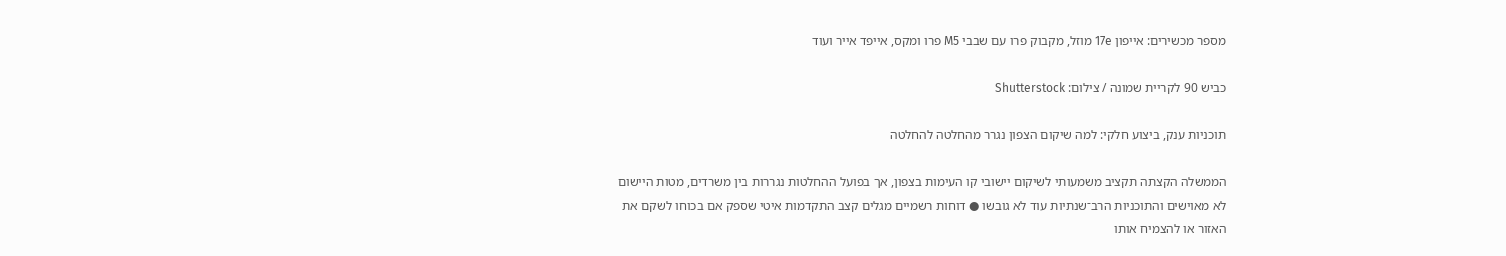מספר מכשירים: אייפון 17e מוזל, מקבוק פרו עם שבבי M5 פרו ומקס, אייפד אייר ועוד

כביש 90 לקריית שמונה / צילום: Shutterstock

תוכניות ענק, ביצוע חלקי: למה שיקום הצפון נגרר מהחלטה להחלטה

הממשלה הקצתה תקציב משמעותי לשיקום יישובי קו העימות בצפון, אך בפועל ההחלטות נגררות בין משרדים, מטות היישום לא מאוישים והתוכניות הרב־שנתיות עוד לא גובשו ● דוחות רשמיים מגלים קצב התקדמות איטי שספק אם בכוחו לשקם את האזור או להצמיח אותו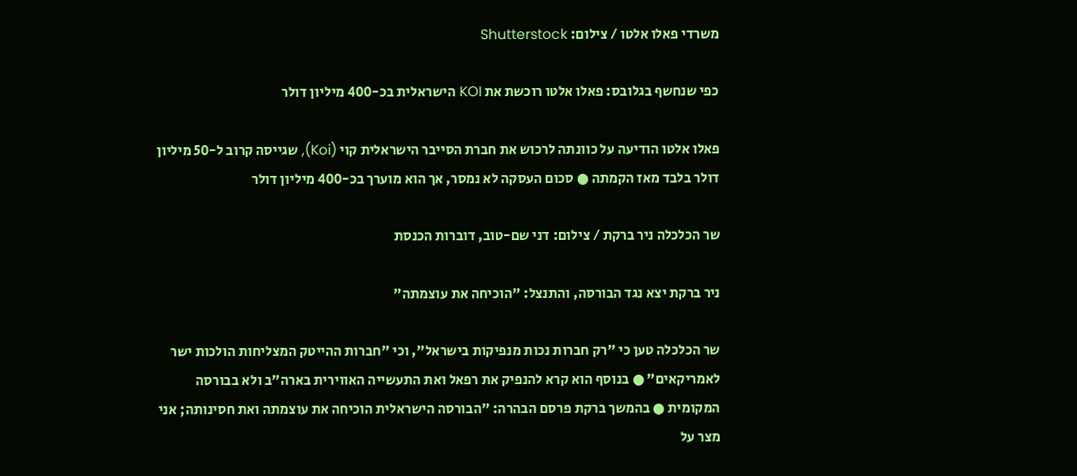משרדי פאלו אלטו / צילום: Shutterstock

כפי שנחשף בגלובס: פאלו אלטו רוכשת את KOI הישראלית בכ-400 מיליון דולר

פאלו אלטו הודיעה על כוונתה לרכוש את חברת הסייבר הישראלית קוי (Koi), שגייסה קרוב ל-50 מיליון דולר בלבד מאז הקמתה ● סכום העסקה לא נמסר, אך הוא מוערך בכ-400 מיליון דולר

שר הכלכלה ניר ברקת / צילום: דני שם-טוב, דוברות הכנסת

ניר ברקת יצא נגד הבורסה, והתנצל: "הוכיחה את עוצמתה"

שר הכלכלה טען כי "רק חברות נכות מנפיקות בישראל", וכי "חברות ההייטק המצליחות הולכות ישר לאמריקאים" ● בנוסף הוא קרא להנפיק את רפאל ואת התעשייה האווירית בארה"ב ולא בבורסה המקומית ● בהמשך ברקת פרסם הבהרה: "הבורסה הישראלית הוכיחה את עוצמתה ואת חסינותה; אני מצר על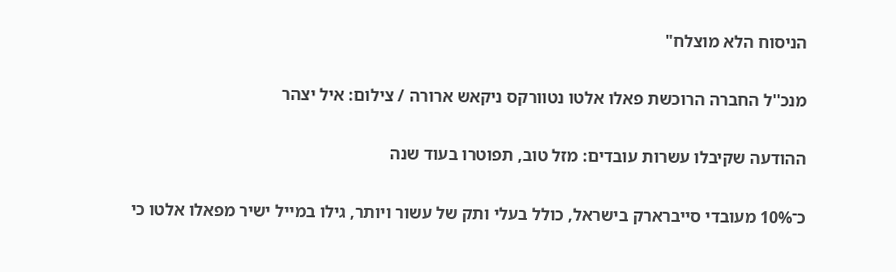הניסוח הלא מוצלח"

מנכ''ל החברה הרוכשת פאלו אלטו נטוורקס ניקאש ארורה / צילום: איל יצהר

ההודעה שקיבלו עשרות עובדים: מזל טוב, תפוטרו בעוד שנה

כ־10% מעובדי סייברארק בישראל, כולל בעלי ותק של עשור ויותר, גילו במייל ישיר מפאלו אלטו כי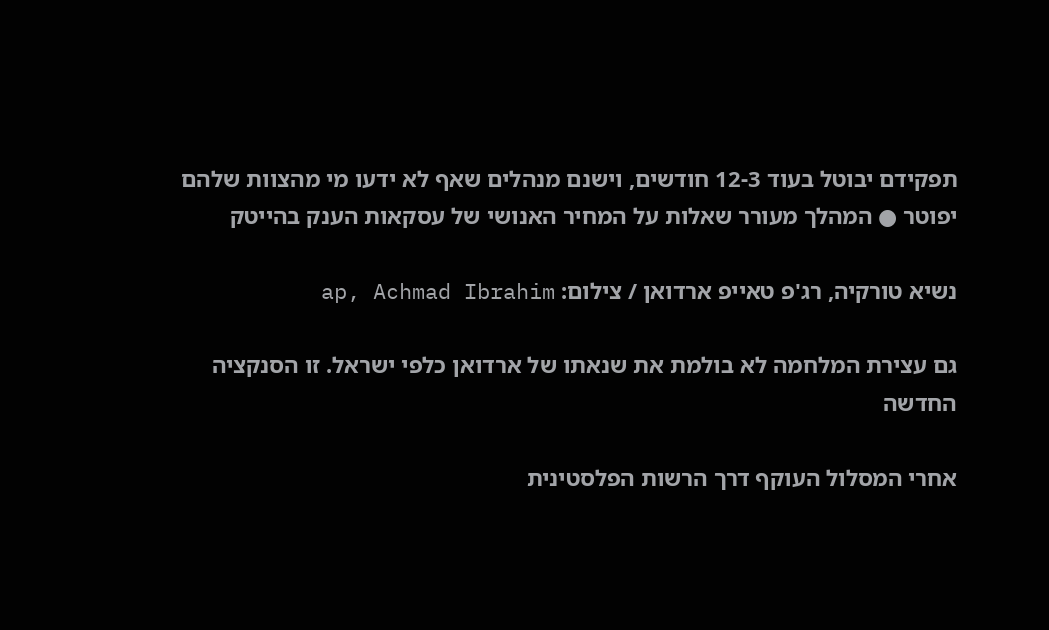תפקידם יבוטל בעוד 12-3 חודשים, וישנם מנהלים שאף לא ידעו מי מהצוות שלהם יפוטר ● המהלך מעורר שאלות על המחיר האנושי של עסקאות הענק בהייטק

נשיא טורקיה, רג'פ טאייפ ארדואן / צילום: ap, Achmad Ibrahim

גם עצירת המלחמה לא בולמת את שנאתו של ארדואן כלפי ישראל. זו הסנקציה החדשה

אחרי המסלול העוקף דרך הרשות הפלסטינית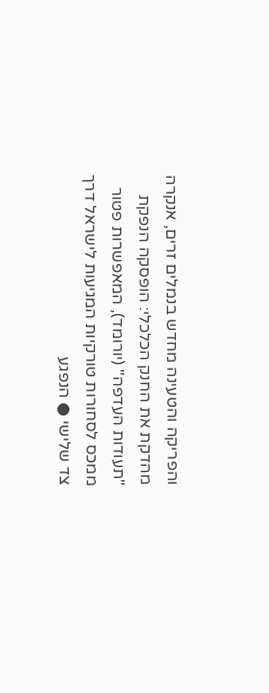והפריקה והטעינה מחדש בנמלים זרים, אנקרה מהדקת את החנק הכלכלי: הופסקה הנפקת "תעודות העדפה" (יורומד), המאפשרות פטור ממכס לסחורות טורקיות המגיעות לישראל דרך צד שלישי ● הנפגע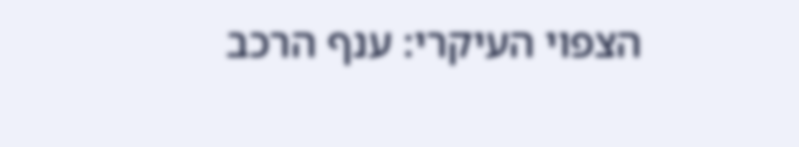הצפוי העיקרי: ענף הרכב